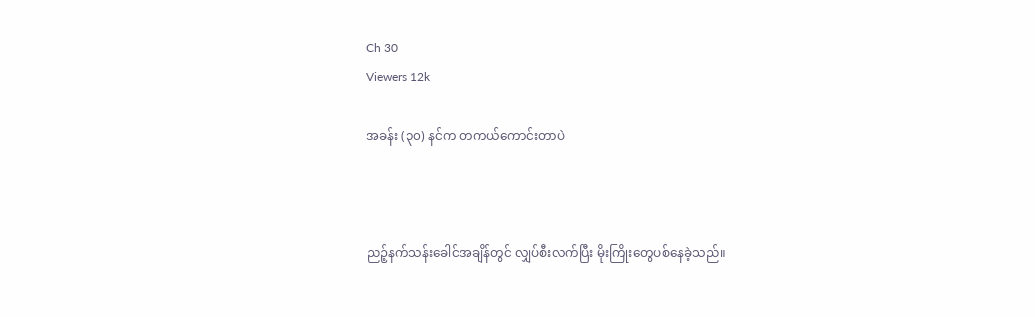Ch 30
Viewers 12k

အခန်း (၃၀) နင်က တကယ်ကောင်းတာပဲ



ညဉ့်နက်သန်းခေါင်အချိန်တွင် လျှပ်စီးလက်ပြီး မိုးကြိုးတွေပစ်နေခဲ့သည်။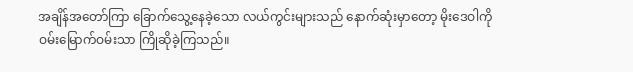အချိန်အတော်ကြာ ခြောက်သွေ့နေခဲ့သော လယ်ကွင်းများသည် နောက်ဆုံးမှာတော့ မိုးဒေဝါကို ဝမ်းမြောက်ဝမ်းသာ ကြိုဆိုခဲ့ကြသည်။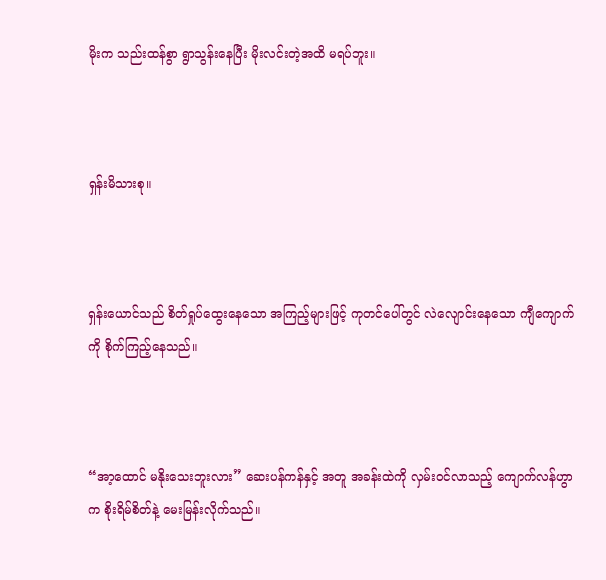မိုးက သည်းထန်စွာ ရွာသွန်းနေပြီး မိုးလင်းတဲ့အထိ မရပ်ဘူး။



ရှန်းမိသားစု။



ရှန်းယောင်သည် စိတ်ရှုပ်ထွေးနေသော အကြည့်များဖြင့် ကုတင်ပေါ်တွင် လဲလျောင်းနေသော ကျီကျောက်ကို စိုက်ကြည့်နေသည်။



“အာ့ထောင် မနိုးသေးဘူးလား” ဆေးပန်ကန်နှင့် အတူ အခန်းထဲကို လှမ်းဝင်လာသည့် ကျောက်လန်ဟွာက စိုးရိမ်စိတ်နဲ့ မေးမြန်းလိုက်သည်။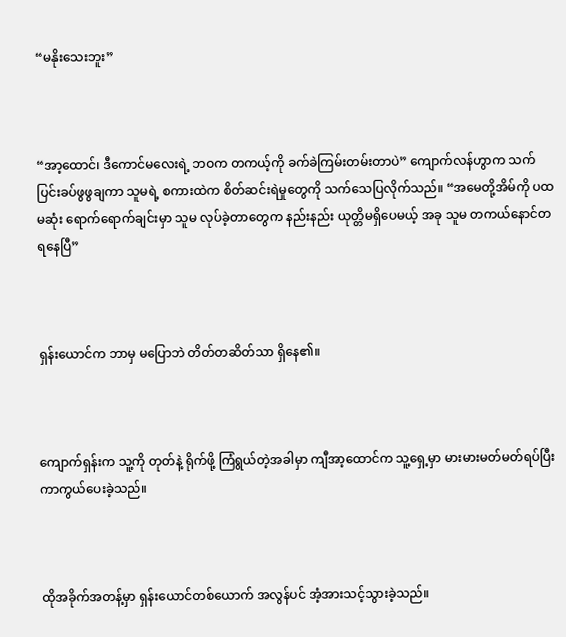“မနိုးသေးဘူး”



“အာ့ထောင်၊ ဒီကောင်မလေးရဲ့ ဘဝက တကယ့်ကို ခက်ခဲကြမ်းတမ်းတာပဲ” ကျောက်လန်ဟွာက သက်ပြင်းခပ်ဖွဖွချကာ သူမရဲ့ စကားထဲက စိတ်ဆင်းရဲမှုတွေကို သက်သေပြလိုက်သည်။ “အမေတို့အိမ်ကို ပထမဆုံး ရောက်ရောက်ချင်းမှာ သူမ လုပ်ခဲ့တာတွေက နည်းနည်း ယုတ္တိမရှိပေမယ့် အခု သူမ တကယ်နောင်တရနေပြီ”



ရှန်းယောင်က ဘာမှ မပြောဘဲ တိတ်တဆိတ်သာ ရှိနေ၏။



ကျောက်ရှန်းက သူ့ကို တုတ်နဲ့ ရိုက်ဖို့ ကြံရွယ်တဲ့အခါမှာ ကျီအာ့ထောင်က သူ့ရှေ့မှာ မားမားမတ်မတ်ရပ်ပြီး ကာကွယ်ပေးခဲ့သည်။



ထိုအခိုက်အတန့်မှာ ရှန်းယောင်တစ်ယောက် အလွန်ပင် အံ့အားသင့်သွားခဲ့သည်။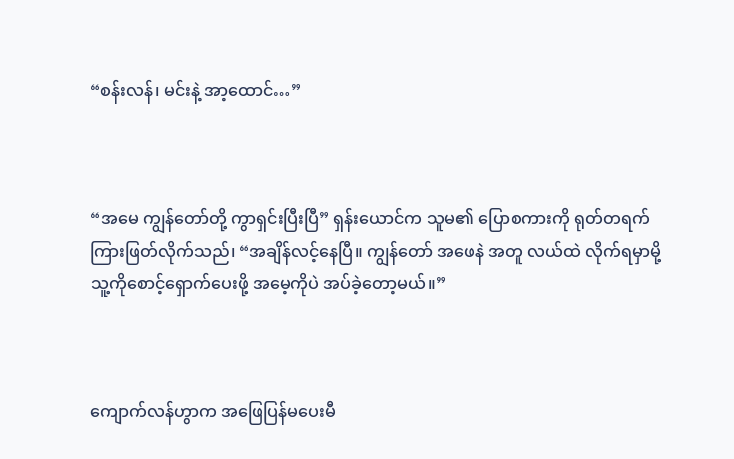“စန်းလန်၊ မင်းနဲ့ အာ့ထောင်…”



“အမေ ကျွန်တော်တို့ ကွာရှင်းပြီးပြီ” ရှန်းယောင်က သူမ၏ ပြောစကားကို ရုတ်တရက် ကြားဖြတ်လိုက်သည်၊ “အချိန်လင့်နေပြီ။ ကျွန်တော် အဖေနဲ အတူ လယ်ထဲ လိုက်ရမှာမို့ သူ့ကိုစောင့်ရှောက်ပေးဖို့ အမေ့ကိုပဲ အပ်ခဲ့တော့မယ်။”



ကျောက်လန်ဟွာက အဖြေပြန်မပေးမီ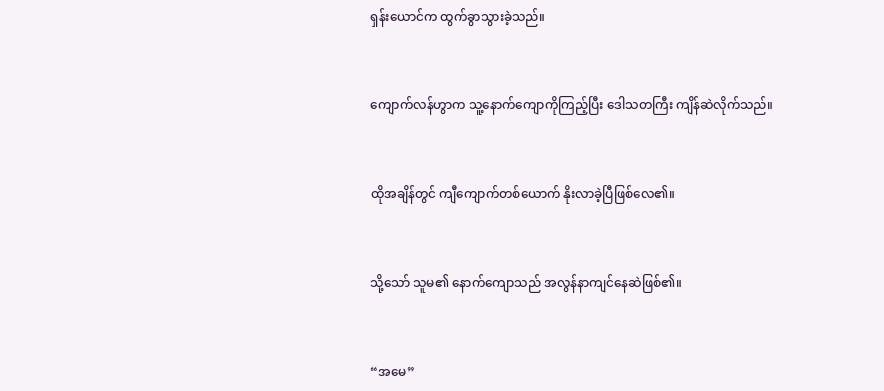ရှန်းယောင်က ထွက်ခွာသွားခဲ့သည်။



ကျောက်လန်ဟွာက သူ့နောက်ကျောကိုကြည့်ပြီး ဒေါသတကြီး ကျိန်ဆဲလိုက်သည်။



ထိုအချိန်တွင် ကျီကျောက်တစ်ယောက် နိုးလာခဲ့ပြီဖြစ်လေ၏။



သို့သော် သူမ၏ နောက်ကျောသည် အလွန်နာကျင်နေဆဲဖြစ်၏။



“အမေ”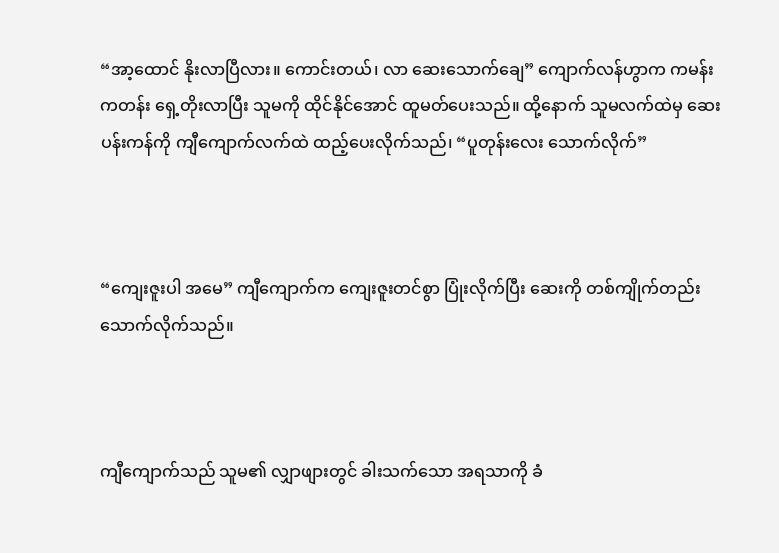“အာ့ထောင် နိုးလာပြီလား။ ကောင်းတယ်၊ လာ ဆေးသောက်ချေ” ကျောက်လန်ဟွာက ကမန်းကတန်း ရှေ့တိုးလာပြီး သူမကို ထိုင်နိုင်အောင် ထူမတ်ပေးသည်။ ထို့နောက် သူမလက်ထဲမှ ဆေးပန်းကန်ကို ကျီကျောက်လက်ထဲ ထည့်ပေးလိုက်သည်၊ “ပူတုန်းလေး သောက်လိုက်”



“ကျေးဇူးပါ အမေ” ကျီကျောက်က ကျေးဇူးတင်စွာ ပြုံးလိုက်ပြီး ဆေးကို တစ်ကျိုက်တည်း သောက်လိုက်သည်။



ကျီကျောက်သည် သူမ၏ လျှာဖျားတွင် ခါးသက်သော အရသာကို ခံ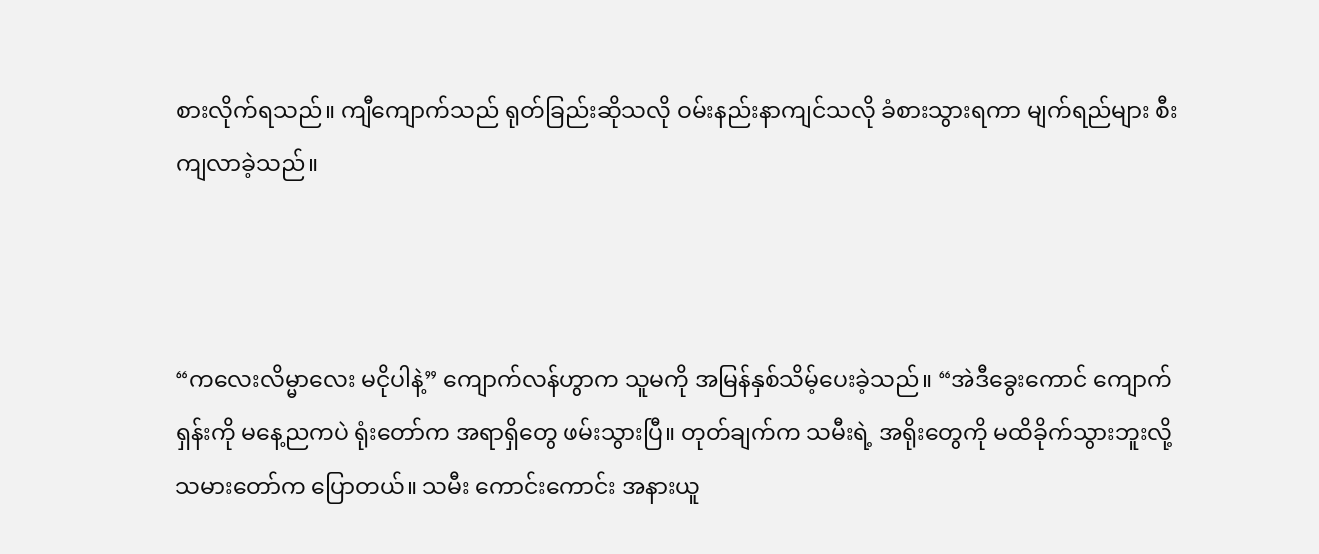စားလိုက်ရသည်။ ကျီကျောက်သည် ရုတ်ခြည်းဆိုသလို ဝမ်းနည်းနာကျင်သလို ခံစားသွားရကာ မျက်ရည်များ စီးကျလာခဲ့သည်။



“ကလေးလိမ္မာလေး မငိုပါနဲ့” ကျောက်လန်ဟွာက သူမကို အမြန်နှစ်သိမ့်ပေးခဲ့သည်။ “အဲဒီခွေးကောင် ကျောက်ရှန်းကို မနေ့ညကပဲ ရုံးတော်က အရာရှိတွေ ဖမ်းသွားပြီ။ တုတ်ချက်က သမီးရဲ့ အရိုးတွေကို မထိခိုက်သွားဘူးလို့ သမားတော်က ပြောတယ်။ သမီး ကောင်းကောင်း အနားယူ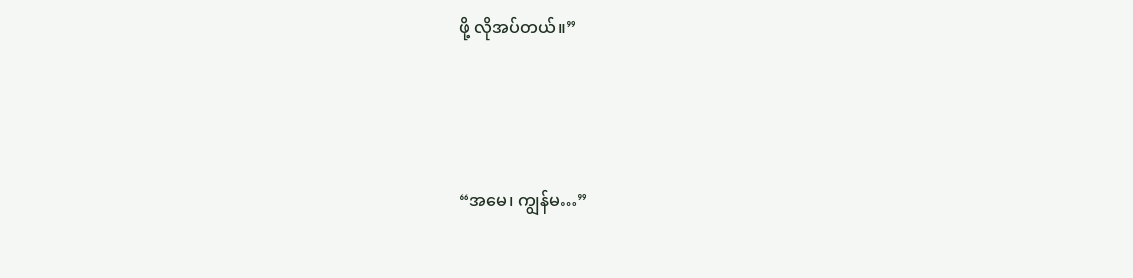ဖို့ လိုအပ်တယ်။”



“အမေ၊ ကျွန်မ…”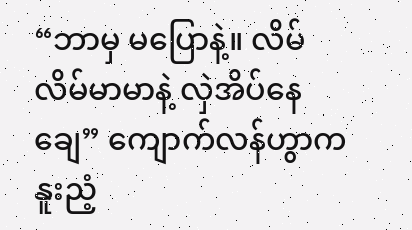“ဘာမှ မပြောနဲ့။ လိမ်လိမ်မာမာနဲ့ လှဲအိပ်နေချေ” ကျောက်လန်ဟွာက နူးညံ့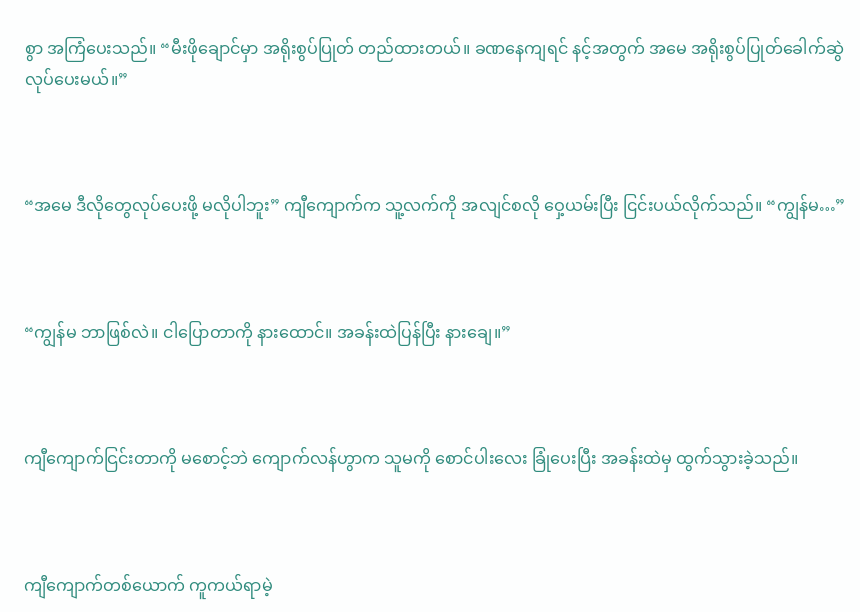စွာ အကြံပေးသည်။ “မီးဖိုချောင်မှာ အရိုးစွပ်ပြုတ် တည်ထားတယ်။ ခဏနေကျရင် နင့်အတွက် အမေ အရိုးစွပ်ပြုတ်ခေါက်ဆွဲ လုပ်ပေးမယ်။”



“အမေ ဒီလိုတွေလုပ်ပေးဖို့ မလိုပါဘူး” ကျီကျောက်က သူ့လက်ကို အလျင်စလို ဝှေ့ယမ်းပြီး ငြင်းပယ်လိုက်သည်။ “ကျွန်မ…”



“ကျွန်မ ဘာဖြစ်လဲ။ ငါပြောတာကို နားထောင်။ အခန်းထဲပြန်ပြီး နားချေ။”



ကျီကျောက်ငြင်းတာကို မစောင့်ဘဲ ကျောက်လန်ဟွာက သူမကို စောင်ပါးလေး ခြုံပေးပြီး အခန်းထဲမှ ထွက်သွားခဲ့သည်။



ကျီကျောက်တစ်ယောက် ကူကယ်ရာမဲ့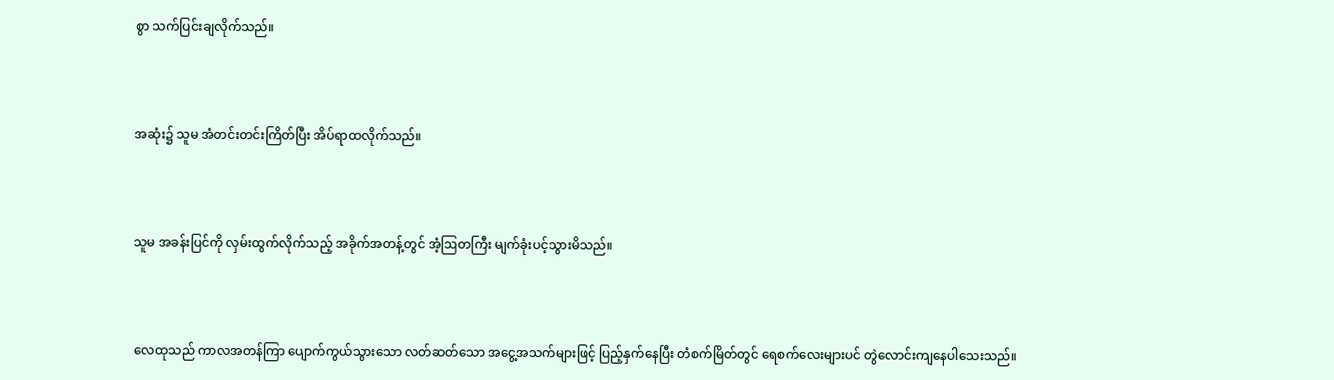စွာ သက်ပြင်းချလိုက်သည်။



အဆုံး၌ သူမ အံတင်းတင်းကြိတ်ပြီး အိပ်ရာထလိုက်သည်။



သူမ အခန်းပြင်ကို လှမ်းထွက်လိုက်သည့် အခိုက်အတန့်တွင် အံ့ဩတကြီး မျက်ခုံးပင့်သွားမိသည်။



လေထုသည် ကာလအတန်ကြာ ပျောက်ကွယ်သွားသော လတ်ဆတ်သော အငွေ့အသက်များဖြင့် ပြည့်နှက်နေပြီး တံစက်မြိတ်တွင် ရေစက်လေးများပင် တွဲလောင်းကျနေပါသေးသည်။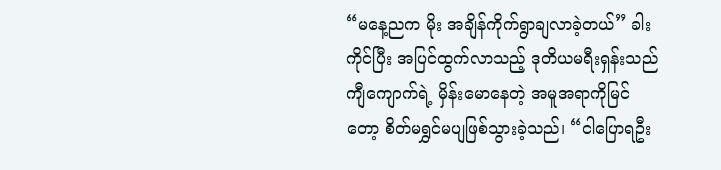“မနေ့ညက မိုး အချိန်ကိုက်ရွာချလာခဲ့တယ်” ခါးကိုင်ပြီး အပြင်ထွက်လာသည့် ဒုတိယမရီးရှန်းသည် ကျီကျောက်ရဲ့ မှိန်းမောနေတဲ့ အမူအရာကိုမြင်တော့ စိတ်မရွှင်မပျဖြစ်သွားခဲ့သည်၊ “ငါပြောရဦး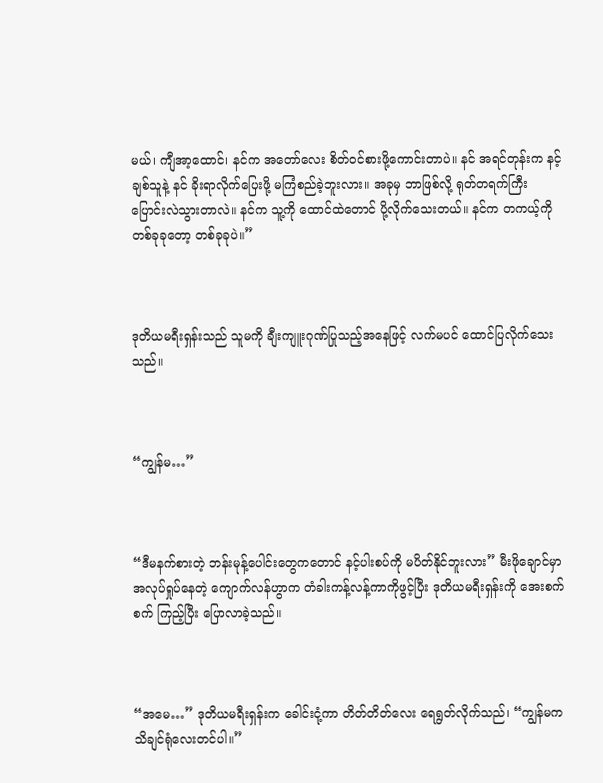မယ်၊ ကျီအာ့ထောင်၊ နင်က အတော်လေး စိတ်ဝင်စားဖို့ကောင်းတာပဲ။ နင် အရင်တုန်းက နင့်ချစ်သူနဲ့ နင် ခိုးရာလိုက်ပြေးဖို့ မကြံစည်ခဲ့ဘူးလား။ အခုမှ ဘာဖြစ်လို့ ရုတ်တရက်ကြီး ပြောင်းလဲသွားတာလဲ။ နင်က သူ့ကို ထောင်ထဲတောင် ပို့လိုက်သေးတယ်။ နင်က တကယ့်ကို တစ်ခုခုတော့ တစ်ခုခုပဲ။”



ဒုတိယမရီးရှန်းသည် သူမကို ချီးကျူးဂုဏ်ပြုသည့်အနေဖြင့် လက်မပင် ထောင်ပြလိုက်သေးသည်။



“ကျွန်မ…”



“ဒီမနက်စားတဲ့ ဘန်းမုန့်ပေါင်းတွေကတောင် နင့်ပါးစပ်ကို မပိတ်နိုင်ဘူးလား” မီးဖိုချောင်မှာ အလုပ်ရှုပ်နေတဲ့ ကျောက်လန်ဟွာက တံခါးကန့်လန့်ကာကိုဖွင့်ပြီး ဒုတိယမရီးရှန်းကို အေးစက်စက် ကြည့်ပြီး ပြောလာခဲ့သည်။



“အမေ…” ဒုတိယမရီးရှန်းက ခေါင်းငုံ့ကာ တိတ်တိတ်လေး ရေရွတ်လိုက်သည်၊ “ကျွန်မက သိချင်ရုံလေးတင်ပါ။”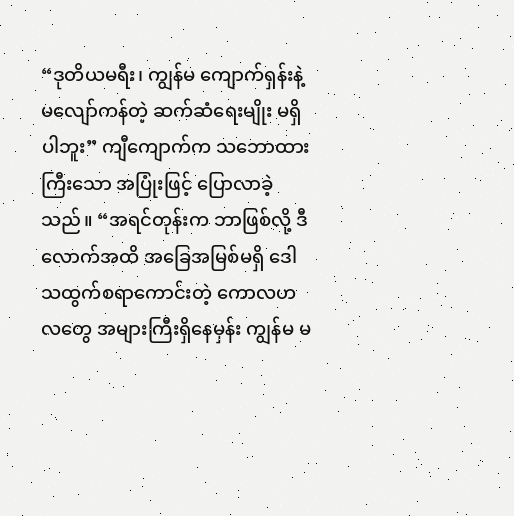“ဒုတိယမရီး၊ ကျွန်မ ကျောက်ရှန်းနဲ့ မလျော်ကန်တဲ့ ဆက်ဆံရေးမျိုး မရှိပါဘူး” ကျီကျောက်က သဘောထားကြီးသော အပြုံးဖြင့် ပြောလာခဲ့သည်။ “အရင်တုန်းက ဘာဖြစ်လို့ ဒီလောက်အထိ အခြေအမြစ်မရှိ ဒေါသထွက်စရာကောင်းတဲ့ ကောလဟလတွေ အများကြီးရှိနေမှန်း ကျွန်မ မ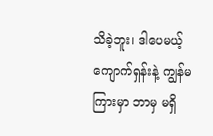သိခဲ့ဘူး၊ ဒါပေမယ့် ကျောက်ရှန်းနဲ့ ကျွန်မကြားမှာ ဘာမှ မရှိ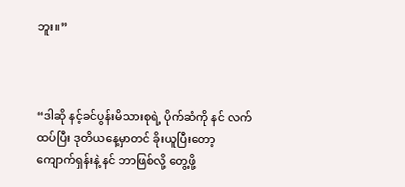ဘူး။”



“ဒါဆို နင့်ခင်ပွန်းမိသားစုရဲ့ ပိုက်ဆံကို နင် လက်ထပ်ပြီး ဒုတိယနေ့မှာတင် ခိုးယူပြီးတော့ ကျောက်ရှန်းနဲ့ နင် ဘာဖြစ်လို့ တွေ့ဖို့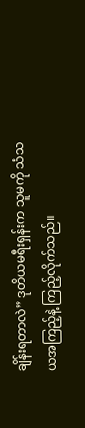ချိန်းရတာလဲ” ဒုတိယမရီးရှန်းက သူမကို သံသယအကြည့်နဲ့ ကြည့်လိုက်သည်။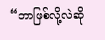“ဘာဖြစ်လို့လဲဆို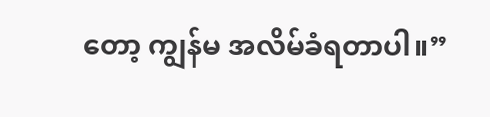တော့ ကျွန်မ အလိမ်ခံရတာပါ။”